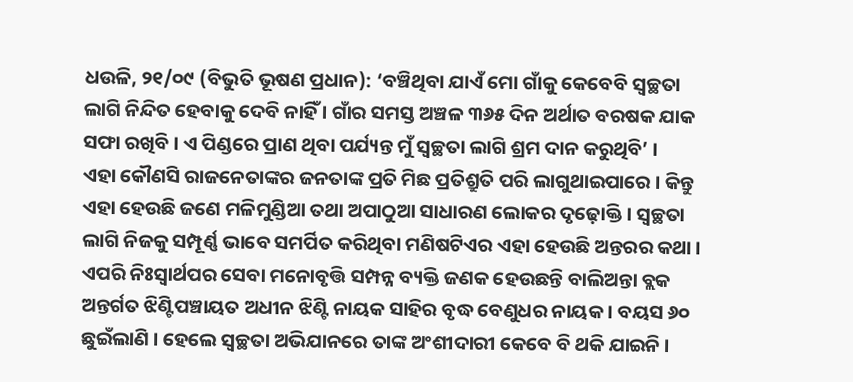ଧଉଳି, ୨୧/୦୯ (ବିଭୁତି ଭୂଷଣ ପ୍ରଧାନ): ‘ବଞ୍ଚିଥିବା ଯାଏଁ ମୋ ଗାଁକୁ କେବେବି ସ୍ୱଚ୍ଛତା ଲାଗି ନିନ୍ଦିତ ହେବାକୁ ଦେବି ନାହିଁ । ଗାଁର ସମସ୍ତ ଅଞ୍ଚଳ ୩୬୫ ଦିନ ଅର୍ଥାତ ବରଷକ ଯାକ ସଫା ରଖିବି । ଏ ପିଣ୍ଡରେ ପ୍ରାଣ ଥିବା ପର୍ଯ୍ୟନ୍ତ ମୁଁ ସ୍ୱଚ୍ଛତା ଲାଗି ଶ୍ରମ ଦାନ କରୁଥିବି’ ।
ଏହା କୌଣସି ରାଜନେତାଙ୍କର ଜନତାଙ୍କ ପ୍ରତି ମିଛ ପ୍ରତିଶ୍ରୁତି ପରି ଲାଗୁଥାଇପାରେ । କିନ୍ତୁ ଏହା ହେଉଛି ଜଣେ ମଳିମୁଣ୍ଡିଆ ତଥା ଅପାଠୁଆ ସାଧାରଣ ଲୋକର ଦୃଢ଼ୋକ୍ତି । ସ୍ୱଚ୍ଛତା ଲାଗି ନିଜକୁ ସମ୍ପୂର୍ଣ୍ଣ ଭାବେ ସମର୍ପିତ କରିଥିବା ମଣିଷଟିଏର ଏହା ହେଉଛି ଅନ୍ତରର କଥା । ଏପରି ନିଃସ୍ୱାର୍ଥପର ସେବା ମନୋବୃତ୍ତି ସମ୍ପନ୍ନ ବ୍ୟକ୍ତି ଜଣକ ହେଉଛନ୍ତି ବାଲିଅନ୍ତା ବ୍ଲକ ଅନ୍ତର୍ଗତ ଝିଣ୍ଟିପଞ୍ଚାୟତ ଅଧୀନ ଝିଣ୍ଟି ନାୟକ ସାହିର ବୃଦ୍ଧ ବେଣୁଧର ନାୟକ । ବୟସ ୬୦ ଛୁଇଁଲାଣି । ହେଲେ ସ୍ୱଚ୍ଛତା ଅଭିଯାନରେ ତାଙ୍କ ଅଂଶୀଦାରୀ କେବେ ବି ଥକି ଯାଇନି ।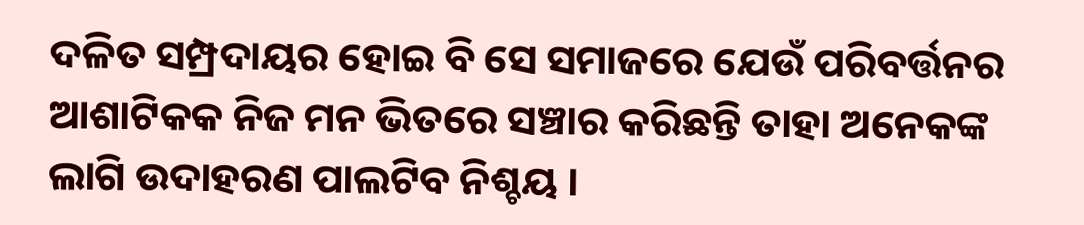ଦଳିତ ସମ୍ପ୍ରଦାୟର ହୋଇ ବି ସେ ସମାଜରେ ଯେଉଁ ପରିବର୍ତ୍ତନର ଆଶାଟିକକ ନିଜ ମନ ଭିତରେ ସଞ୍ଚାର କରିଛନ୍ତି ତାହା ଅନେକଙ୍କ ଲାଗି ଉଦାହରଣ ପାଲଟିବ ନିଶ୍ଚୟ ।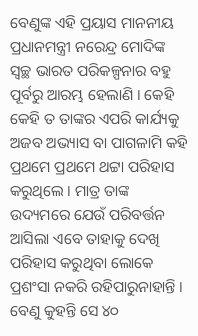ବେଣୁଙ୍କ ଏହି ପ୍ରୟାସ ମାନନୀୟ ପ୍ରଧାନମନ୍ତ୍ରୀ ନରେନ୍ଦ୍ର ମୋଦିଙ୍କ ସ୍ୱଚ୍ଛ ଭାରତ ପରିକଳ୍ପନାର ବହୁ ପୂର୍ବରୁ ଆରମ୍ଭ ହେଲାଣି । କେହି କେହି ତ ତାଙ୍କର ଏପରି କାର୍ଯ୍ୟକୁ ଅଜବ ଅଭ୍ୟାସ ବା ପାଗଳାମି କହି ପ୍ରଥମେ ପ୍ରଥମେ ଥଟ୍ଟା ପରିହାସ କରୁଥିଲେ । ମାତ୍ର ତାଙ୍କ ଉଦ୍ୟମରେ ଯେଉଁ ପରିବର୍ତ୍ତନ ଆସିଲା ଏବେ ତାହାକୁ ଦେଖି ପରିହାସ କରୁଥିବା ଲୋକେ ପ୍ରଶଂସା ନକରି ରହିପାରୁନାହାନ୍ତି ।
ବେଣୁ କୁହନ୍ତି ସେ ୪୦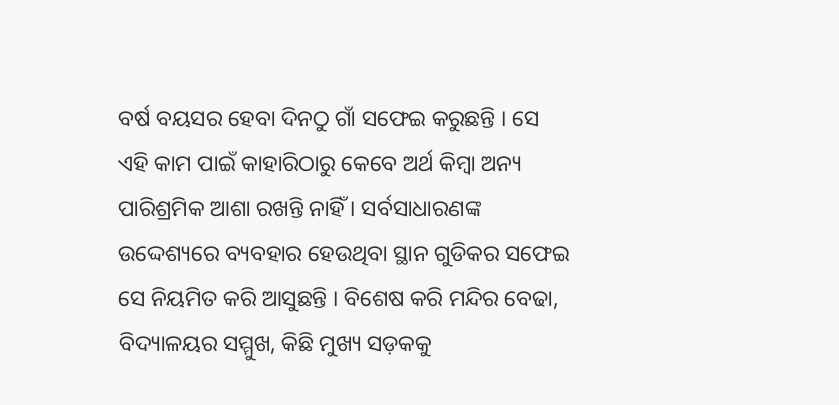ବର୍ଷ ବୟସର ହେବା ଦିନଠୁ ଗାଁ ସଫେଇ କରୁଛନ୍ତି । ସେ ଏହି କାମ ପାଇଁ କାହାରିଠାରୁ କେବେ ଅର୍ଥ କିମ୍ବା ଅନ୍ୟ ପାରିଶ୍ରମିକ ଆଶା ରଖନ୍ତି ନାହିଁ । ସର୍ବସାଧାରଣଙ୍କ ଉଦ୍ଦେଶ୍ୟରେ ବ୍ୟବହାର ହେଉଥିବା ସ୍ଥାନ ଗୁଡିକର ସଫେଇ ସେ ନିୟମିତ କରି ଆସୁଛନ୍ତି । ବିଶେଷ କରି ମନ୍ଦିର ବେଢା, ବିଦ୍ୟାଳୟର ସମ୍ମୁଖ, କିଛି ମୁଖ୍ୟ ସଡ଼କକୁ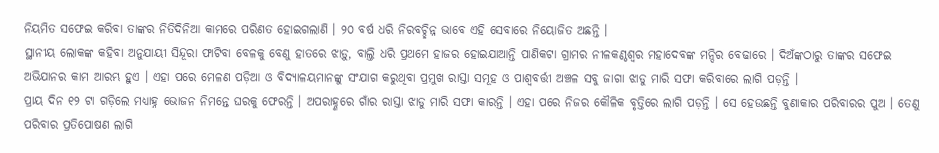ନିୟମିତ ସଫେଇ କରିବା ତାଙ୍କର ନିତିଦିନିଆ କାମରେ ପରିଣତ ହୋଇଗଲାଣି । ୨୦ ବର୍ଷ ଧରି ନିରବଚ୍ଛିନ୍ନ ଭାବେ ଏହି ସେବାରେ ନିୟୋଜିତ ଅଛନ୍ତି ।
ସ୍ଥାନୀୟ ଲୋକଙ୍କ କହିବା ଅନୁଯାୟୀ ସିନ୍ଦୂରା ଫାଟିବା ବେଳକୁ ବେଣୁ ହାତରେ ଝାଡ଼ୁ, ବାଲ୍ତି ଧରି ପ୍ରଥମେ ହାଜର ହୋଇଯାଆନ୍ତି ପାଣିକଟା ଗ୍ରାମର ନୀଳକଣ୍ଠଶ୍ୱର ମହାଦେବଙ୍କ ମନ୍ଦିର ବେଢାରେ । ଦିଅଁଙ୍କଠାରୁ ତାଙ୍କର ସଫେଇ ଅଭିଯାନର କାମ ଆରମ୍ଭ ହୁଏ । ଏହା ପରେ ମେଳଣ ପଡ଼ିଆ ଓ ବିଦ୍ୟାଳୟମାନଙ୍କୁ ସଂଯାଗ କରୁଥିବା ପ୍ରମୁଖ ରାସ୍ତା ସମୂହ ଓ ପାଶ୍ୱବର୍ତ୍ତୀ ଅଞ୍ଚଳ ସବୁ ଜାଗା ଝାଡୁ ମାରି ସଫା କରିବାରେ ଲାଗି ପଡ଼ନ୍ତି ।
ପ୍ରାୟ ଦିନ ୧୨ ଟା ଗଡ଼ିଲେ ମଧ୍ୟାହ୍ନ ଭୋଜନ ନିମନ୍ତେ ଘରକୁ ଫେରନ୍ତି । ଅପରାହ୍ଣରେ ଗାଁର ରାସ୍ତା ଝାଡୁ ମାରି ସଫା କାରନ୍ତି । ଏହା ପରେ ନିଜର କୌଳିକ ବୃତ୍ତିରେ ଲାଗି ପଡ଼ନ୍ତି । ସେ ହେଉଛନ୍ତି ବୁଣାକାର ପରିବାରର ପୁଅ । ତେଣୁ ପରିବାର ପ୍ରତିପୋଷଣ ଲାଗି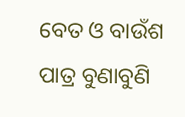ବେତ ଓ ବାଉଁଶ ପାତ୍ର ବୁଣାବୁଣି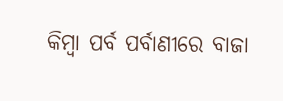କିମ୍ବା ପର୍ବ ପର୍ବାଣୀରେ ବାଜା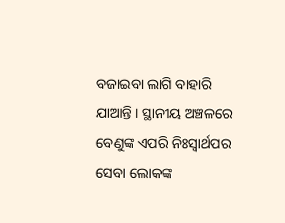ବଜାଇବା ଲାଗି ବାହାରି ଯାଆନ୍ତି । ସ୍ଥାନୀୟ ଅଞ୍ଚଳରେ ବେଣୁଙ୍କ ଏପରି ନିଃସ୍ୱାର୍ଥପର ସେବା ଲୋକଙ୍କ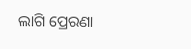ଲାଗି ପ୍ରେରଣା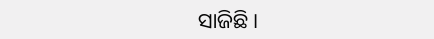ସାଜିଛି ।